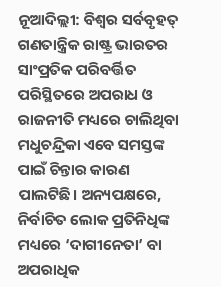ନୂଆଦିଲ୍ଲୀ: ବିଶ୍ୱର ସର୍ବବୃହତ୍ ଗଣତାନ୍ତ୍ରିକ ରାଷ୍ଟ୍ର ଭାରତର ସାଂପ୍ରତିକ ପରିବର୍ତ୍ତିତ ପରିସ୍ଥିତରେ ଅପରାଧ ଓ ରାଜନୀତି ମଧ୍ୟରେ ଚାଲିଥିବା ମଧୁଚନ୍ଦ୍ରିକା ଏବେ ସମସ୍ତଙ୍କ ପାଇଁ ଚିନ୍ତାର କାରଣ ପାଲଟିଛି। ଅନ୍ୟପକ୍ଷରେ, ନିର୍ବାଚିତ ଲୋକ ପ୍ରତିନିଧିଙ୍କ ମଧ୍ୟରେ ‘ଦାଗୀନେତା’ ବା ଅପରାଧିକ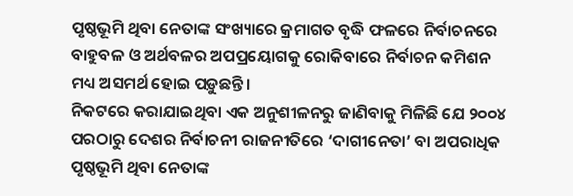ପୃଷ୍ଠଭୂମି ଥିବା ନେତାଙ୍କ ସଂଖ୍ୟାରେ କ୍ରମାଗତ ବୃଦ୍ଧି ଫଳରେ ନିର୍ବାଚନରେ ବାହୁବଳ ଓ ଅର୍ଥବଳର ଅପପ୍ରୟୋଗକୁ ରୋକିବାରେ ନିର୍ବାଚନ କମିଶନ ମଧ୍ୟ ଅସମର୍ଥ ହୋଇ ପଡ଼ୁଛନ୍ତି।
ନିକଟରେ କରାଯାଇଥିବା ଏକ ଅନୁଶୀଳନରୁ ଜାଣିବାକୁ ମିଳିଛି ଯେ ୨୦୦୪ ପରଠାରୁ ଦେଶର ନିର୍ବାଚନୀ ରାଜନୀତିରେ ‘ଦାଗୀନେତା’ ବା ଅପରାଧିକ ପୃଷ୍ଠଭୂମି ଥିବା ନେତାଙ୍କ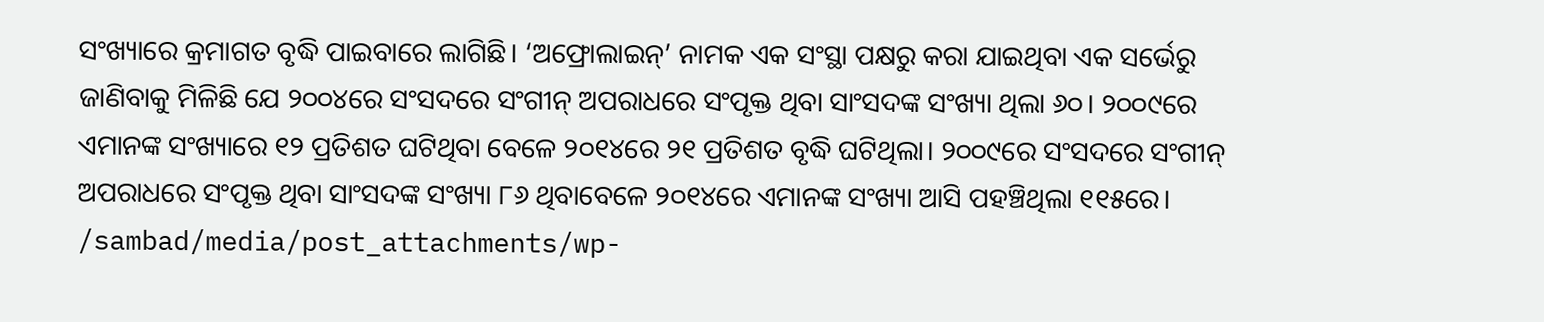ସଂଖ୍ୟାରେ କ୍ରମାଗତ ବୃଦ୍ଧି ପାଇବାରେ ଲାଗିଛି। ‘ଅଫ୍ରୋଲାଇନ୍’ ନାମକ ଏକ ସଂସ୍ଥା ପକ୍ଷରୁ କରା ଯାଇଥିବା ଏକ ସର୍ଭେରୁ ଜାଣିବାକୁ ମିଳିଛି ଯେ ୨୦୦୪ରେ ସଂସଦରେ ସଂଗୀନ୍ ଅପରାଧରେ ସଂପୃକ୍ତ ଥିବା ସାଂସଦଙ୍କ ସଂଖ୍ୟା ଥିଲା ୬୦। ୨୦୦୯ରେ ଏମାନଙ୍କ ସଂଖ୍ୟାରେ ୧୨ ପ୍ରତିଶତ ଘଟିଥିବା ବେଳେ ୨୦୧୪ରେ ୨୧ ପ୍ରତିଶତ ବୃଦ୍ଧି ଘଟିଥିଲା। ୨୦୦୯ରେ ସଂସଦରେ ସଂଗୀନ୍ ଅପରାଧରେ ସଂପୃକ୍ତ ଥିବା ସାଂସଦଙ୍କ ସଂଖ୍ୟା ୮୬ ଥିବାବେଳେ ୨୦୧୪ରେ ଏମାନଙ୍କ ସଂଖ୍ୟା ଆସି ପହଞ୍ଚିଥିଲା ୧୧୫ରେ।
/sambad/media/post_attachments/wp-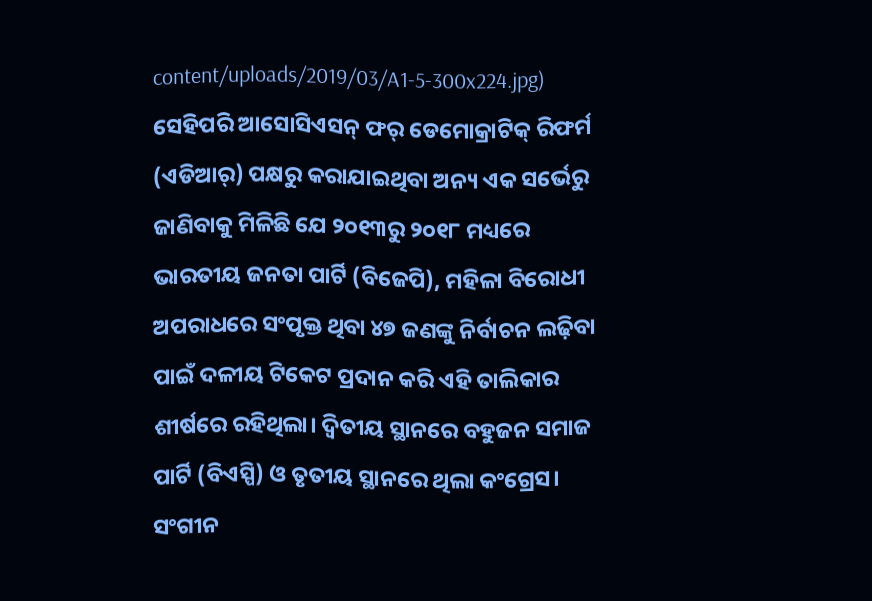content/uploads/2019/03/A1-5-300x224.jpg)
ସେହିପରି ଆସୋସିଏସନ୍ ଫର୍ ଡେମୋକ୍ରାଟିକ୍ ରିଫର୍ମ (ଏଡିଆର୍) ପକ୍ଷରୁ କରାଯାଇଥିବା ଅନ୍ୟ ଏକ ସର୍ଭେରୁ ଜାଣିବାକୁ ମିଳିଛି ଯେ ୨୦୧୩ରୁ ୨୦୧୮ ମଧ୍ୟରେ ଭାରତୀୟ ଜନତା ପାର୍ଟି (ବିଜେପି), ମହିଳା ବିରୋଧୀ ଅପରାଧରେ ସଂପୃକ୍ତ ଥିବା ୪୭ ଜଣଙ୍କୁ ନିର୍ବାଚନ ଲଢ଼ିବା ପାଇଁ ଦଳୀୟ ଟିକେଟ ପ୍ରଦାନ କରି ଏହି ତାଲିକାର ଶୀର୍ଷରେ ରହିଥିଲା। ଦ୍ୱିତୀୟ ସ୍ଥାନରେ ବହୁଜନ ସମାଜ ପାର୍ଟି (ବିଏସ୍ପି) ଓ ତୃତୀୟ ସ୍ଥାନରେ ଥିଲା କଂଗ୍ରେସ। ସଂଗୀନ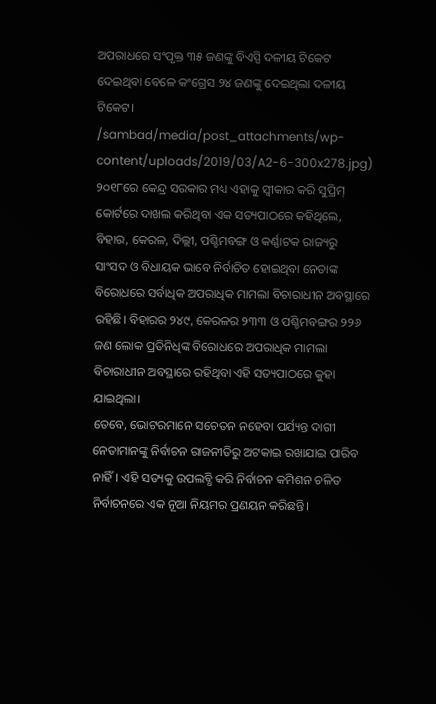ଅପରାଧରେ ସଂପୃକ୍ତ ୩୫ ଜଣଙ୍କୁ ବିଏସ୍ପି ଦଳୀୟ ଟିକେଟ ଦେଇଥିବା ବେଳେ କଂଗ୍ରେସ ୨୪ ଜଣଙ୍କୁ ଦେଇଥିଲା ଦଳୀୟ ଟିକେଟ।
/sambad/media/post_attachments/wp-content/uploads/2019/03/A2-6-300x278.jpg)
୨୦୧୮ରେ କେନ୍ଦ୍ର ସରକାର ମଧ୍ୟ ଏହାକୁ ସ୍ୱୀକାର କରି ସୁପ୍ରିମ୍ କୋର୍ଟରେ ଦାଖଲ କରିଥିବା ଏକ ସତ୍ୟପାଠରେ କହିଥିଲେ, ବିହାର, କେରଳ, ଦିଲ୍ଲୀ, ପଶ୍ଚିମବଙ୍ଗ ଓ କର୍ଣ୍ଣାଟକ ରାଜ୍ୟରୁ ସାଂସଦ ଓ ବିଧାୟକ ଭାବେ ନିର୍ବାଚିତ ହୋଇଥିବା ନେତାଙ୍କ ବିରୋଧରେ ସର୍ବାଧିକ ଅପରାଧିକ ମାମଲା ବିଚାରାଧୀନ ଅବସ୍ଥାରେ ରହିଛି। ବିହାରର ୨୪୯, କେରଳର ୨୩୩ ଓ ପଶ୍ଚିମବଙ୍ଗର ୨୨୬ ଜଣ ଲୋକ ପ୍ରତିନିଧିଙ୍କ ବିରୋଧରେ ଅପରାଧିକ ମାମଲା ବିଚାରାଧୀନ ଅବସ୍ଥାରେ ରହିଥିବା ଏହି ସତ୍ୟପାଠରେ କୁହା ଯାଇଥିଲା।
ତେବେ, ଭୋଟରମାନେ ସଚେତନ ନହେବା ପର୍ଯ୍ୟନ୍ତ ଦାଗୀ ନେତାମାନଙ୍କୁ ନିର୍ବାଚନ ରାଜନୀତିରୁ ଅଟକାଇ ରଖାଯାଇ ପାରିବ ନାହିଁ। ଏହି ସତ୍ୟକୁ ଉପଲବ୍ଧି କରି ନିର୍ବାଚନ କମିଶନ ଚଳିତ ନିର୍ବାଚନରେ ଏକ ନୂଆ ନିୟମର ପ୍ରଣୟନ କରିଛନ୍ତି।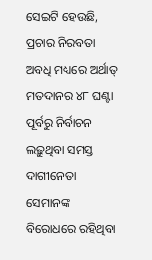ସେଇଟି ହେଉଛି, ପ୍ରଚାର ନିରବତା ଅବଧି ମଧ୍ୟରେ ଅର୍ଥାତ୍ ମତଦାନର ୪୮ ଘଣ୍ଟା ପୂର୍ବରୁ ନିର୍ବାଚନ ଲଢ଼ୁଥିବା ସମସ୍ତ ଦାଗୀନେତା ସେମାନଙ୍କ ବିରୋଧରେ ରହିଥିବା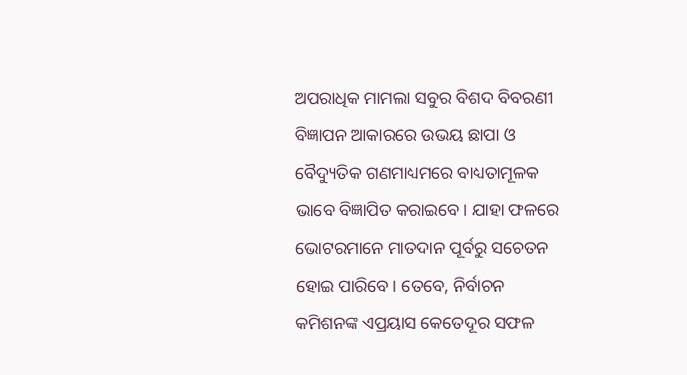ଅପରାଧିକ ମାମଲା ସବୁର ବିଶଦ ବିବରଣୀ ବିଜ୍ଞାପନ ଆକାରରେ ଉଭୟ ଛାପା ଓ ବୈଦ୍ୟୁତିକ ଗଣମାଧ୍ୟମରେ ବାଧ୍ୟତାମୂଳକ ଭାବେ ବିଜ୍ଞାପିତ କରାଇବେ। ଯାହା ଫଳରେ ଭୋଟରମାନେ ମାତଦାନ ପୂର୍ବରୁ ସଚେତନ ହୋଇ ପାରିବେ। ତେବେ, ନିର୍ବାଚନ କମିଶନଙ୍କ ଏପ୍ରୟାସ କେତେଦୂର ସଫଳ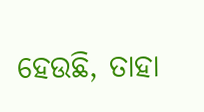ହେଉଛି, ତାହା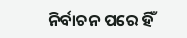ନିର୍ବାଚନ ପରେ ହିଁ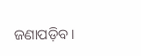ଜଣାପଡ଼ିବ।